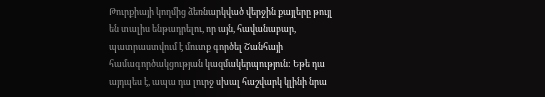Թուրքիայի կողմից ձեռնարկված վերջին քայլերը թույլ են տալիս ենթադրելու, որ այն, հավանաբար, պատրաստվում է մուտք գործել Շանհայի համագործակցության կազմակերպություն: Եթե դա այդպես է, ապա դա լուրջ սխալ հաշվարկ կլինի նրա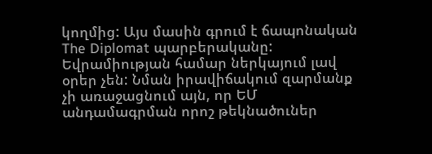կողմից: Այս մասին գրում է ճապոնական The Diplomat պարբերականը:
Եվրամիության համար ներկայում լավ օրեր չեն: Նման իրավիճակում զարմանք չի առաջացնում այն, որ ԵՄ անդամագրման որոշ թեկնածուներ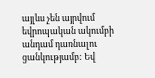այլևս չեն այրվում եվրոպական ակումբի անդամ դառնալու ցանկությամբ: Եվ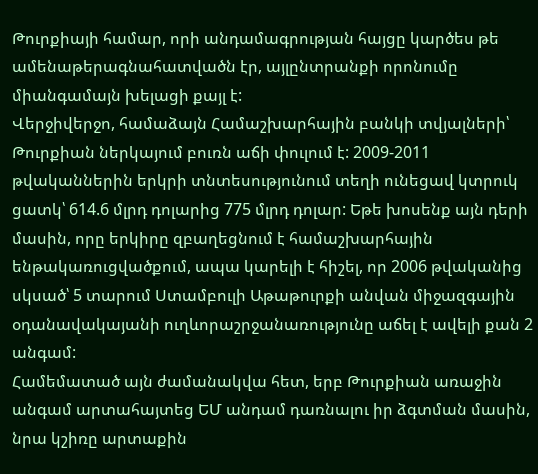Թուրքիայի համար, որի անդամագրության հայցը կարծես թե ամենաթերագնահատվածն էր, այլընտրանքի որոնումը միանգամայն խելացի քայլ է:
Վերջիվերջո, համաձայն Համաշխարհային բանկի տվյալների՝ Թուրքիան ներկայում բուռն աճի փուլում է: 2009-2011 թվականներին երկրի տնտեսությունում տեղի ունեցավ կտրուկ ցատկ՝ 614.6 մլրդ դոլարից 775 մլրդ դոլար: Եթե խոսենք այն դերի մասին, որը երկիրը զբաղեցնում է համաշխարհային ենթակառուցվածքում, ապա կարելի է հիշել, որ 2006 թվականից սկսած՝ 5 տարում Ստամբուլի Աթաթուրքի անվան միջազգային օդանավակայանի ուղևորաշրջանառությունը աճել է ավելի քան 2 անգամ:
Համեմատած այն ժամանակվա հետ, երբ Թուրքիան առաջին անգամ արտահայտեց ԵՄ անդամ դառնալու իր ձգտման մասին, նրա կշիռը արտաքին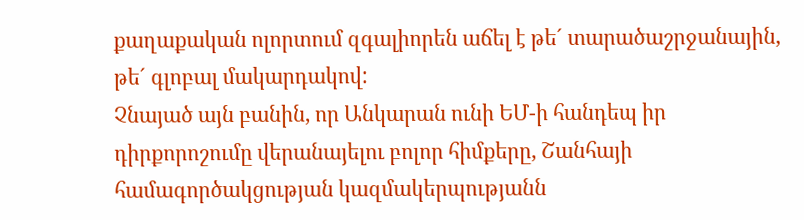քաղաքական ոլորտում զգալիորեն աճել է թե´ տարածաշրջանային, թե´ գլոբալ մակարդակով:
Չնայած այն բանին, որ Անկարան ունի ԵՄ-ի հանդեպ իր դիրքորոշումը վերանայելու բոլոր հիմքերը, Շանհայի համագործակցության կազմակերպությանն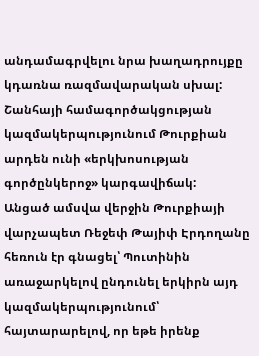անդամագրվելու նրա խաղադրույքը կդառնա ռազմավարական սխալ: Շանհայի համագործակցության կազմակերպությունում Թուրքիան արդեն ունի «երկխոսության գործընկերոջ» կարգավիճակ:
Անցած ամսվա վերջին Թուրքիայի վարչապետ Ռեջեփ Թայիփ Էրդողանը հեռուն էր գնացել՝ Պուտինին առաջարկելով ընդունել երկիրն այդ կազմակերպությունում՝ հայտարարելով, որ եթե իրենք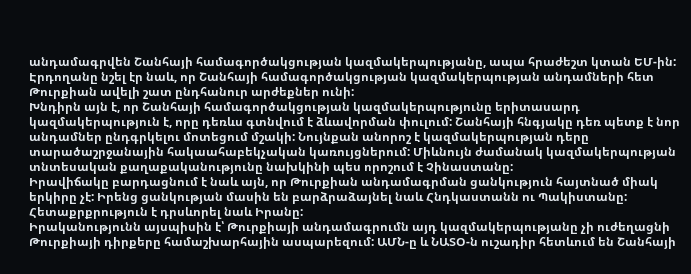անդամագրվեն Շանհայի համագործակցության կազմակերպությանը, ապա հրաժեշտ կտան ԵՄ-ին: Էրդողանը նշել էր նաև, որ Շանհայի համագործակցության կազմակերպության անդամների հետ Թուրքիան ավելի շատ ընդհանուր արժեքներ ունի:
Խնդիրն այն է, որ Շանհայի համագործակցության կազմակերպությունը երիտասարդ կազմակերպություն է, որը դեռևս գտնվում է ձևավորման փուլում: Շանհայի հնգյակը դեռ պետք է նոր անդամներ ընդգրկելու մոտեցում մշակի: Նույնքան անորոշ է կազմակերպության դերը տարածաշրջանային հակաահաբեկչական կառույցներում: Միևնույն ժամանակ կազմակերպության տնտեսական քաղաքականությունը նախկինի պես որոշում է Չինաստանը:
Իրավիճակը բարդացնում է նաև այն, որ Թուրքիան անդամագրման ցանկություն հայտնած միակ երկիրը չէ: Իրենց ցանկության մասին են բարձրաձայնել նաև Հնդկաստանն ու Պակիստանը: Հետաքրքրություն է դրսևորել նաև Իրանը:
Իրականությունն այսպիսին է՝ Թուրքիայի անդամագրումն այդ կազմակերպությանը չի ուժեղացնի Թուրքիայի դիրքերը համաշխարհային ասպարեզում: ԱՄՆ-ը և ՆԱՏՕ-ն ուշադիր հետևում են Շանհայի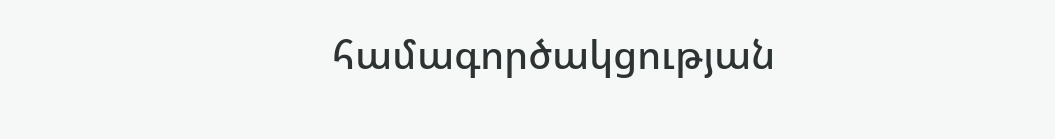համագործակցության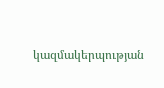կազմակերպության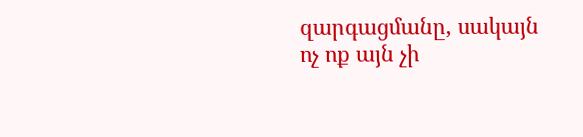զարգացմանը, սակայն ոչ ոք այն չի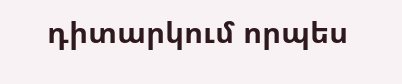դիտարկում որպես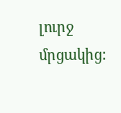լուրջ մրցակից: